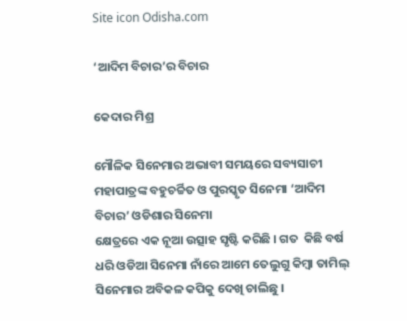Site icon Odisha.com

‘ଆଦିମ ବିଚାର’ର ବିଚାର

କେଦାର ମିଶ୍ର

ମୌଳିକ ସିନେମାର ଅଭାବୀ ସମୟରେ ସବ୍ୟସାଚୀ ମହାପାତ୍ରଙ୍କ ବହୁଚର୍ଚ୍ଚିତ ଓ ପୁରସ୍କୃତ ସିନେମା ‘ଆଦିମ ବିଚାର’ ଓଡିଶାର ସିନେମା
କ୍ଷେତ୍ରରେ ଏକ ନୂଆ ଉତ୍ସାହ ସୃଷ୍ଟି କରିଛି । ଗତ  କିଛି ବର୍ଷ ଧରି ଓଡିଆ ସିନେମା ନାଁରେ ଆମେ ତେଲୁଗୁ କିମ୍ବା ତାମିଲ୍‍ ସିନେମାର ଅବିକଳ କପିକୁ ଦେଖି ଚାଲିଛୁ ।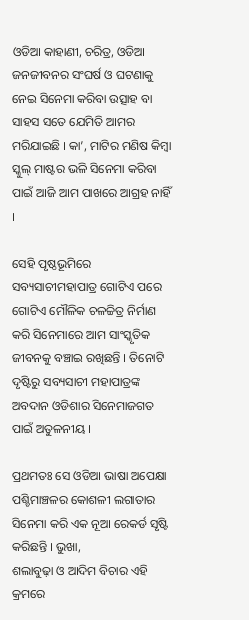ଓଡିଆ କାହାଣୀ, ଚରିତ୍ର, ଓଡିଆ ଜନଜୀବନର ସଂଘର୍ଷ ଓ ଘଟଣାକୁ ନେଇ ସିନେମା କରିବା ଉତ୍ସାହ ବା ସାହସ ସତେ ଯେମିତି ଆମର ମରିଯାଇଛି । କା’, ମାଟିର ମଣିଷ କିମ୍ବା ସ୍କୁଲ୍‍ ମାଷ୍ଟର ଭଳି ସିନେମା କରିବା ପାଇଁ ଆଜି ଆମ ପାଖରେ ଆଗ୍ରହ ନାହିଁ ।

ସେହି ପୃଷ୍ଠଭୂମିରେ ସବ୍ୟସାଚୀମହାପାତ୍ର ଗୋଟିଏ ପରେ ଗୋଟିଏ ମୌଳିକ ଚଳଚ୍ଚିତ୍ର ନିର୍ମାଣ କରି ସିନେମାରେ ଆମ ସାଂସ୍କୃତିକ ଜୀବନକୁ ବଞ୍ଚାଇ ରଖିଛନ୍ତି । ତିନୋଟି ଦୃଷ୍ଟିରୁ ସବ୍ୟସାଚୀ ମହାପାତ୍ରଙ୍କ ଅବଦାନ ଓଡିଶାର ସିନେମାଜଗତ ପାଇଁ ଅତୁଳନୀୟ ।

ପ୍ରଥମତଃ ସେ ଓଡିଆ ଭାଷା ଅପେକ୍ଷା ପଶ୍ଚିମାଞ୍ଚଳର କୋଶଳୀ ଲଗାତାର ସିନେମା କରି ଏକ ନୂଆ ରେକର୍ଡ ସୃଷ୍ଟି କରିଛନ୍ତି । ଭୁଖା,
ଶଲାବୁଢ଼ା ଓ ଆଦିମ ବିଚାର ଏହି କ୍ରମରେ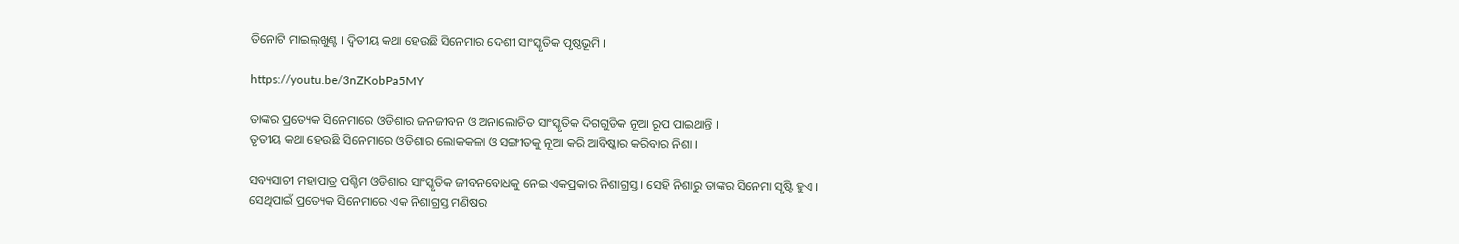ତିନୋଟି ମାଇଲ୍‍ଖୁଣ୍ଟ । ଦ୍ୱିତୀୟ କଥା ହେଉଛି ସିନେମାର ଦେଶୀ ସାଂସ୍କୃତିକ ପୃଷ୍ଠଭୂମି ।

https://youtu.be/3nZKobPa5MY

ତାଙ୍କର ପ୍ରତ୍ୟେକ ସିନେମାରେ ଓଡିଶାର ଜନଜୀବନ ଓ ଅନାଲୋଚିତ ସାଂସ୍କୃତିକ ଦିଗଗୁଡିକ ନୂଆ ରୂପ ପାଇଥାନ୍ତି ।
ତୃତୀୟ କଥା ହେଉଛି ସିନେମାରେ ଓଡିଶାର ଲୋକକଳା ଓ ସଙ୍ଗୀତକୁ ନୂଆ କରି ଆବିଷ୍କାର କରିବାର ନିଶା ।

ସବ୍ୟସାଚୀ ମହାପାତ୍ର ପଶ୍ଚିମ ଓଡିଶାର ସାଂସ୍କୃତିକ ଜୀବନବୋଧକୁ ନେଇ ଏକପ୍ରକାର ନିଶାଗ୍ରସ୍ତ । ସେହି ନିଶାରୁ ତାଙ୍କର ସିନେମା ସୃଷ୍ଟି ହୁଏ ।
ସେଥିପାଇଁ ପ୍ରତ୍ୟେକ ସିନେମାରେ ଏକ ନିଶାଗ୍ରସ୍ତ ମଣିଷର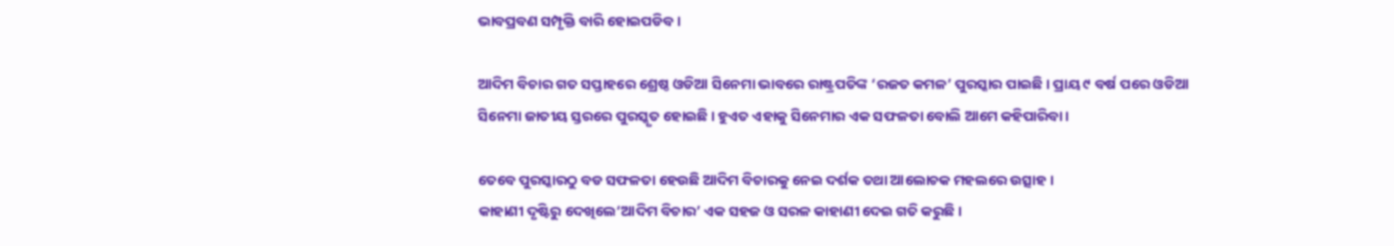ଭାବପ୍ରବଣ ସମ୍ପୃକ୍ତି ବାରି ହୋଇପଡିବ ।

ଆଦିମ ବିଚାର ଗତ ସପ୍ତାହରେ ଶ୍ରେଷ୍ଠ ଓଡିଆ ସିନେମା ଭାବରେ ରାଷ୍ଟ୍ରପତିଙ୍କ ‘ରଜତ କମଳ’ ପୁରସ୍କାର ପାଇଛି । ପ୍ରାୟ ୯ ବର୍ଷ ପରେ ଓଡିଆ
ସିନେମା ଜାତୀୟ ସ୍ତରରେ ପୁରସ୍କୃତ ହୋଇଛି । ହୁଏତ ଏହାକୁ ସିନେମାର ଏକ ସଫଳତା ବୋଲି ଆମେ କହିପାରିବା ।

ତେବେ ପୁରସ୍କାରଠୁ ବଡ ସଫଳତା ହେଉଛି ଆଦିମ ବିଚାରକୁ ନେଇ ଦର୍ଶକ ତଥା ଆଲୋଚକ ମହଲରେ ଉତ୍ସାହ ।
କାହାଣୀ ଦୃଷ୍ଟିରୁ ଦେଖିଲେ‘ଆଦିମ ବିଚାର’ ଏକ ସହଜ ଓ ସରଳ କାହାଣୀ ଦେଇ ଗତି କରୁଛି ।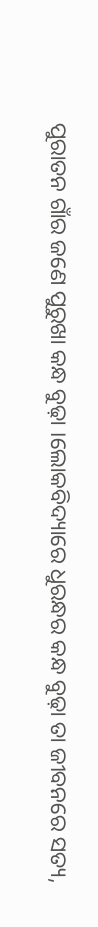ପୁରାତନ ଗାଁର ଜଣେ ପୁରୁଖା କନ୍ଧ ବୁଢ଼ା ।ଲୋକବିଦ୍ୟାରେ ଧୁରନ୍ଧର କନ୍ଧ ବୁଢ଼ା ତା ଜୀବନରେ ସତ୍ୟ,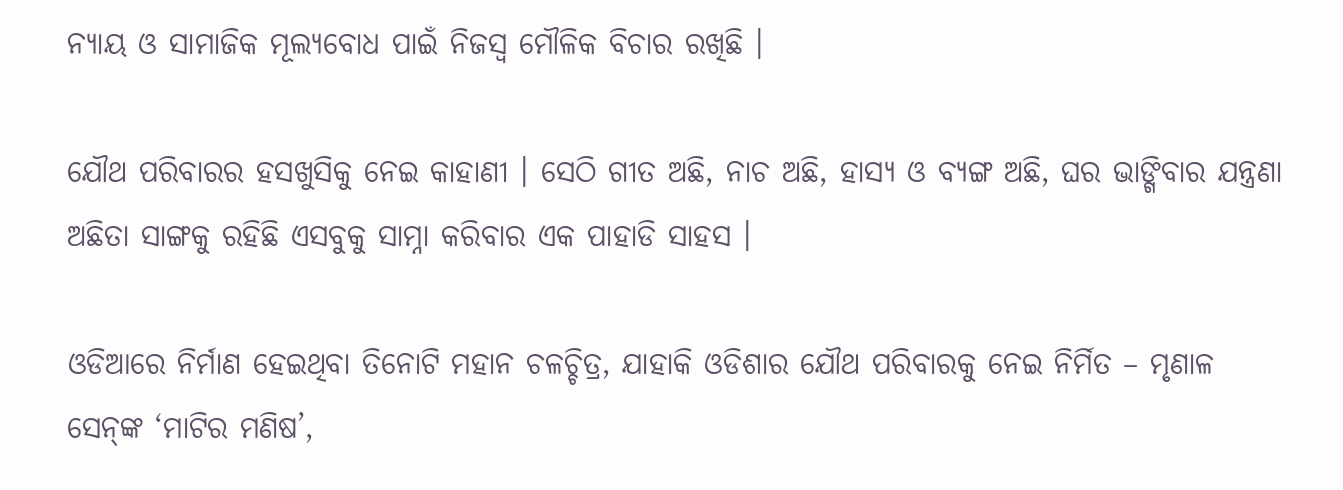ନ୍ୟାୟ ଓ ସାମାଜିକ ମୂଲ୍ୟବୋଧ ପାଇଁ ନିଜସ୍ୱ ମୌଳିକ ବିଚାର ରଖିଛି ।

ଯୌଥ ପରିବାରର ହସଖୁସିକୁ ନେଇ କାହାଣୀ । ସେଠି ଗୀତ ଅଛି, ନାଚ ଅଛି, ହାସ୍ୟ ଓ ବ୍ୟଙ୍ଗ ଅଛି, ଘର ଭାଙ୍ଗିବାର ଯନ୍ତ୍ରଣା ଅଛିତା ସାଙ୍ଗକୁ ରହିଛି ଏସବୁକୁ ସାମ୍ନା କରିବାର ଏକ ପାହାଡି ସାହସ ।

ଓଡିଆରେ ନିର୍ମାଣ ହେଇଥିବା ତିନୋଟି ମହାନ ଚଳଚ୍ଚିତ୍ର, ଯାହାକି ଓଡିଶାର ଯୌଥ ପରିବାରକୁ ନେଇ ନିର୍ମିତ – ମୃଣାଳ ସେନ୍‍ଙ୍କ ‘ମାଟିର ମଣିଷ’,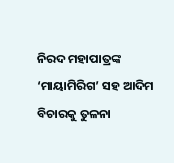ନିରଦ ମହାପାତ୍ରଙ୍କ ‘ମାୟାମିରିଗ’ ସହ ଆଦିମ ବିଚାରକୁ ତୁଳନା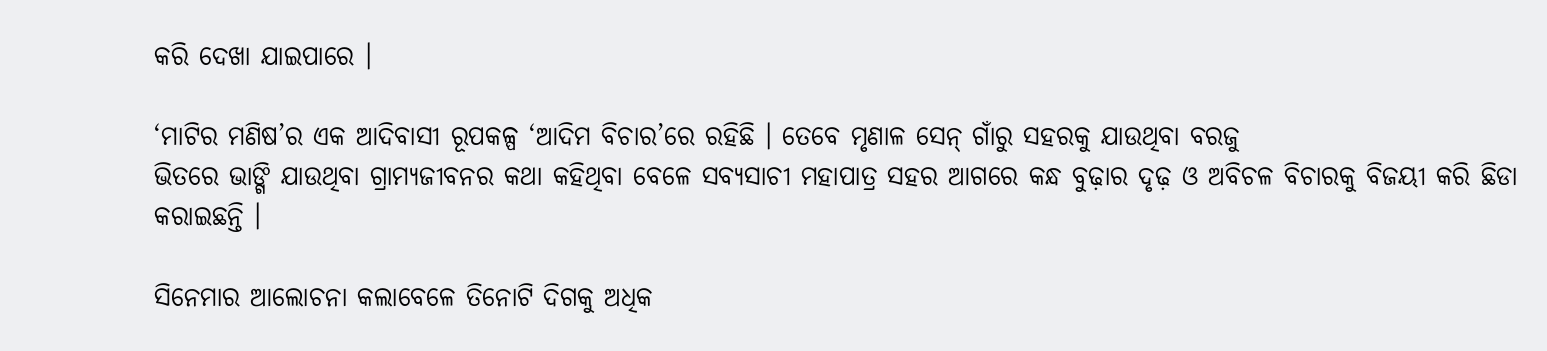କରି ଦେଖା ଯାଇପାରେ ।

‘ମାଟିର ମଣିଷ’ର ଏକ ଆଦିବାସୀ ରୂପକଳ୍ପ ‘ଆଦିମ ବିଚାର’ରେ ରହିଛି । ତେବେ ମୃଣାଳ ସେନ୍‍ ଗାଁରୁ ସହରକୁ ଯାଉଥିବା ବରଜୁ
ଭିତରେ ଭାଙ୍ଗି ଯାଉଥିବା ଗ୍ରାମ୍ୟଜୀବନର କଥା କହିଥିବା ବେଳେ ସବ୍ୟସାଚୀ ମହାପାତ୍ର ସହର ଆଗରେ କନ୍ଧ ବୁଢ଼ାର ଦୃଢ଼ ଓ ଅବିଚଳ ବିଚାରକୁ ବିଜୟୀ କରି ଛିଡା କରାଇଛନ୍ତି ।

ସିନେମାର ଆଲୋଚନା କଲାବେଳେ ତିନୋଟି ଦିଗକୁ ଅଧିକ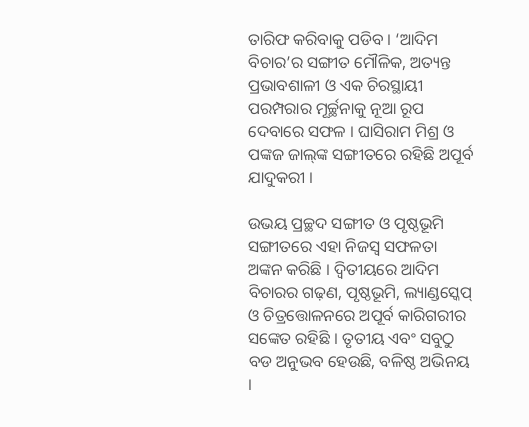ତାରିଫ କରିବାକୁ ପଡିବ । ‘ଆଦିମ ବିଚାର’ର ସଙ୍ଗୀତ ମୌଳିକ, ଅତ୍ୟନ୍ତ ପ୍ରଭାବଶାଳୀ ଓ ଏକ ଚିରସ୍ଥାୟୀ ପରମ୍ପରାର ମୂର୍ଚ୍ଛନାକୁ ନୂଆ ରୂପ ଦେବାରେ ସଫଳ । ଘାସିରାମ ମିଶ୍ର ଓ ପଙ୍କଜ ଜାଲ୍‍ଙ୍କ ସଙ୍ଗୀତରେ ରହିଛି ଅପୂର୍ବ ଯାଦୁକରୀ ।

ଉଭୟ ପ୍ରଚ୍ଛଦ ସଙ୍ଗୀତ ଓ ପୃଷ୍ଠଭୂମି ସଙ୍ଗୀତରେ ଏହା ନିଜସ୍ୱ ସଫଳତା ଅଙ୍କନ କରିଛି । ଦ୍ୱିତୀୟରେ ଆଦିମ ବିଚାରର ଗଢ଼ଣ, ପୃଷ୍ଠଭୂମି, ଲ୍ୟାଣ୍ଡସ୍କେପ୍‍ ଓ ଚିତ୍ରତ୍ତୋଳନରେ ଅପୂର୍ବ କାରିଗରୀର ସଙ୍କେତ ରହିଛି । ତୃତୀୟ ଏବଂ ସବୁଠୁ ବଡ ଅନୁଭବ ହେଉଛି, ବଳିଷ୍ଠ ଅଭିନୟ ।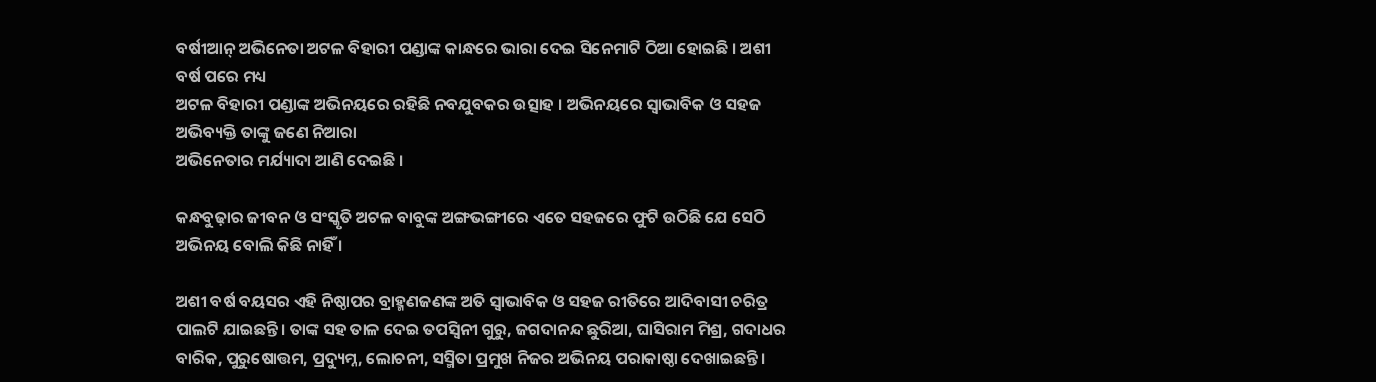ବର୍ଷୀଆନ୍‍ ଅଭିନେତା ଅଟଳ ବିହାରୀ ପଣ୍ଡାଙ୍କ କାନ୍ଧରେ ଭାରା ଦେଇ ସିନେମାଟି ଠିଆ ହୋଇଛି । ଅଶୀ ବର୍ଷ ପରେ ମଧ୍ୟ
ଅଟଳ ବିହାରୀ ପଣ୍ଡାଙ୍କ ଅଭିନୟରେ ରହିଛି ନବଯୁବକର ଉତ୍ସାହ । ଅଭିନୟରେ ସ୍ୱାଭାବିକ ଓ ସହଜ ଅଭିବ୍ୟକ୍ତି ତାଙ୍କୁ ଜଣେ ନିଆରା
ଅଭିନେତାର ମର୍ଯ୍ୟାଦା ଆଣି ଦେଇଛି ।

କନ୍ଧବୁଢ଼ାର ଜୀବନ ଓ ସଂସ୍କୃତି ଅଟଳ ବାବୁଙ୍କ ଅଙ୍ଗଭଙ୍ଗୀରେ ଏତେ ସହଜରେ ଫୁଟି ଉଠିଛି ଯେ ସେଠି ଅଭିନୟ ବୋଲି କିଛି ନାହିଁ ।

ଅଶୀ ବର୍ଷ ବୟସର ଏହି ନିଷ୍ଠାପର ବ୍ରାହ୍ମଣଜଣଙ୍କ ଅତି ସ୍ୱାଭାବିକ ଓ ସହଜ ରୀତିରେ ଆଦିବାସୀ ଚରିତ୍ର ପାଲଟି ଯାଇଛନ୍ତି । ତାଙ୍କ ସହ ତାଳ ଦେଇ ତପସ୍ୱିନୀ ଗୁରୁ, ଜଗଦାନନ୍ଦ ଛୁରିଆ, ଘାସିରାମ ମିଶ୍ର, ଗଦାଧର ବାରିକ, ପୁରୁଷୋତ୍ତମ, ପ୍ରଦ୍ୟୁମ୍ନ, ଲୋଚନୀ, ସସ୍ମିତା ପ୍ରମୁଖ ନିଜର ଅଭିନୟ ପରାକାଷ୍ଠା ଦେଖାଇଛନ୍ତି ।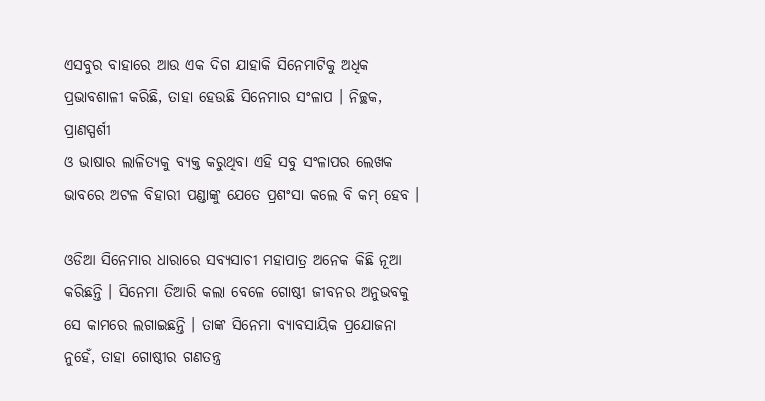ଏସବୁର ବାହାରେ ଆଉ ଏକ ଦିଗ ଯାହାକି ସିନେମାଟିକୁ ଅଧିକ ପ୍ରଭାବଶାଳୀ କରିଛି, ତାହା ହେଉଛି ସିନେମାର ସଂଳାପ । ନିଚ୍ଛକ, ପ୍ରାଣସ୍ପର୍ଶୀ
ଓ ଭାଷାର ଲାଳିତ୍ୟକୁ ବ୍ୟକ୍ତ କରୁଥିବା ଏହି ସବୁ ସଂଳାପର ଲେଖକ ଭାବରେ ଅଟଳ ବିହାରୀ ପଣ୍ଡାଙ୍କୁ ଯେତେ ପ୍ରଶଂସା କଲେ ବି କମ୍‍ ହେବ ।

ଓଡିଆ ସିନେମାର ଧାରାରେ ସବ୍ୟସାଚୀ ମହାପାତ୍ର ଅନେକ କିଛି ନୂଆ କରିଛନ୍ତି । ସିନେମା ତିଆରି କଲା ବେଳେ ଗୋଷ୍ଠୀ ଜୀବନର ଅନୁଭବକୁ ସେ କାମରେ ଲଗାଇଛନ୍ତି । ତାଙ୍କ ସିନେମା ବ୍ୟାବସାୟିକ ପ୍ରଯୋଜନା ନୁହେଁ, ତାହା ଗୋଷ୍ଠୀର ଗଣତନ୍ତ୍ର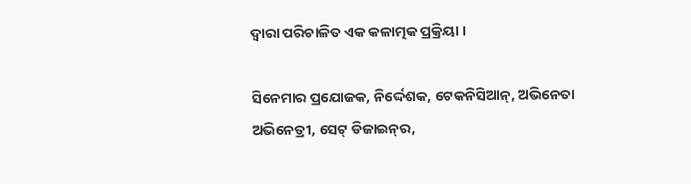ଦ୍ୱାରା ପରିଚାଳିତ ଏକ କଳାତ୍ମକ ପ୍ରକ୍ରିୟା ।

ସିନେମାର ପ୍ରଯୋଜକ, ନିର୍ଦ୍ଦେଶକ, ଟେକନିସିଆନ୍‍, ଅଭିନେତା ଅଭିନେତ୍ରୀ, ସେଟ୍‍ ଡିଜାଇନ୍‍ର,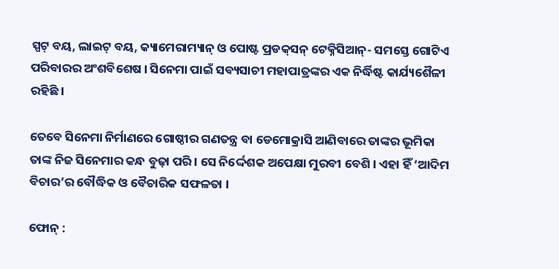ସ୍ପଟ୍‍ ବୟ, ଲାଇଟ୍‍ ବୟ, କ୍ୟାମେରାମ୍ୟାନ୍‍ ଓ ପୋଷ୍ଟ ପ୍ରଡକ୍‍ସନ୍‍ ଟେକ୍ନିସିଆନ୍‍- ସମସ୍ତେ ଗୋଟିଏ ପରିବାରର ଅଂଶବିଶେଷ । ସିନେମା ପାଇଁ ସବ୍ୟସାଚୀ ମହାପାତ୍ରଙ୍କର ଏକ ନିର୍ଦ୍ଧିଷ୍ଟ କାର୍ଯ୍ୟଶୈଳୀ ରହିଛି ।

ତେବେ ସିନେମା ନିର୍ମାଣରେ ଗୋଷ୍ଠୀର ଗଣତନ୍ତ୍ର ବା ଡେମୋକ୍ରାସି ଆଣିବାରେ ତାଙ୍କର ଭୂମିକା ତାଙ୍କ ନିଜ ସିନେମାର କନ୍ଧ ବୁଢ଼ା ପରି । ସେ ନିର୍ଦ୍ଦେଶକ ଅପେକ୍ଷା ମୁରବୀ ବେଶି । ଏହା ହିଁ ‘ଆଦିମ ବିଚାର’ର ବୌଦ୍ଧିକ ଓ ବୈଚାରିକ ସଫଳତା ।

ଫୋନ୍‍ :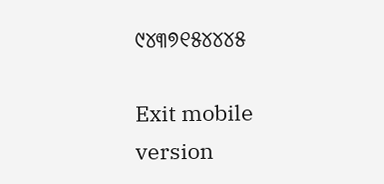୯୪୩୭୧୫୪୪୪୫

Exit mobile version